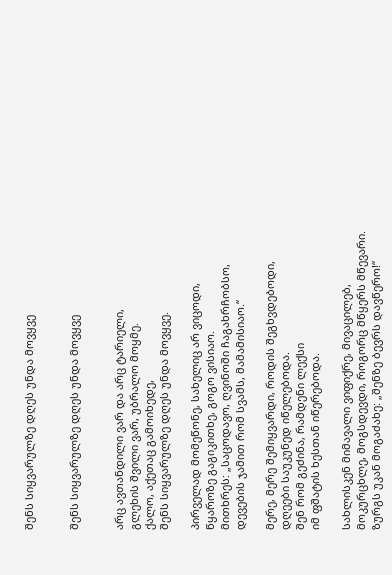შენს სიყვარულზე დღეს უნდა მოვყვე


შენს სიყვარულზე დღეს უნდა მოვყვე


არც ავთანდილი ვარ და არც ტარიელი,
გლეხის შვილი ვარ, უბრალო მოყმე.
ქალო, აქეთაც გამოიხედე,
შენს სიყვარულზე დღეს უნდა მოვყვე.

პირველად მომეწონე, სახელიც არ ვიცოდი,
წყაროზე გაგიკითხე, გოგო ვისიაო.
მითხრეს: „საცოდავო, ღვინოში ჩაგახრჩობსო,
დევების ჯამით რომ სვამს, მამამისიაო.“

მერე, მერე შემიყვარდი, როდის შეგხვდებოდი,
დღეები საუკუნედ იწელებოდა.
შენ რომ გეძინა, რამდენი ლექსი
იმ ფშატის ხესთან იწერებოდა.

სახლისკენ მიმავალი ვიფიქრე, მივაცილებ,
მოკურცხლე, მოგსდევდი, როგორც მწყერს მწევარი.
ზურგს უკან მოგაძახე: „შენზე ბევრს დავწერო!“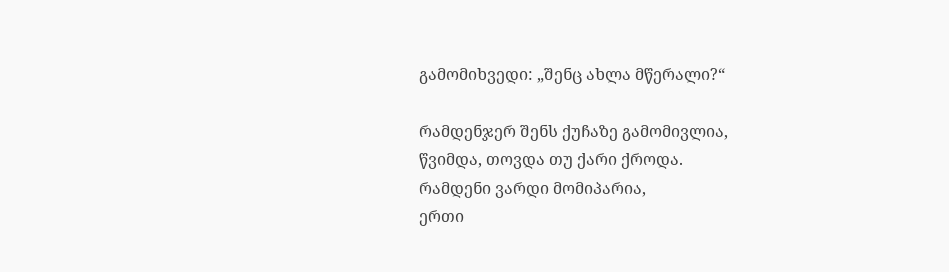გამომიხვედი: „შენც ახლა მწერალი?“

რამდენჯერ შენს ქუჩაზე გამომივლია,
წვიმდა, თოვდა თუ ქარი ქროდა.
რამდენი ვარდი მომიპარია,
ერთი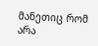მანეთიც რომ არა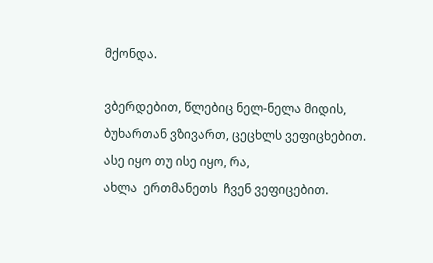მქონდა.

ვბერდებით, წლებიც ნელ-ნელა მიდის,
ბუხართან ვზივართ, ცეცხლს ვეფიცხებით.
ასე იყო თუ ისე იყო, რა,
ახლა  ერთმანეთს  ჩვენ ვეფიცებით.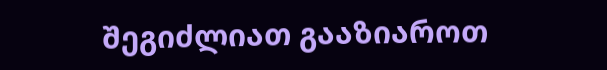შეგიძლიათ გააზიაროთ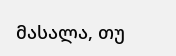მასალა, თუ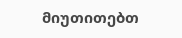მიუთითებთ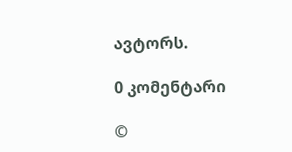ავტორს.

0 კომენტარი

©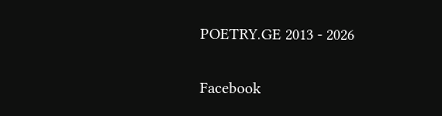POETRY.GE 2013 - 2026

Facebook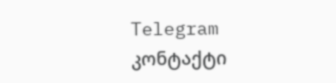Telegram კონტაქტი